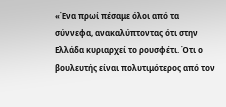«Ένα πρωί πέσαμε όλοι από τα σύννεφα, ανακαλύπτοντας ότι στην Ελλάδα κυριαρχεί το ρουσφέτι. Ότι ο βουλευτής είναι πολυτιμότερος από τον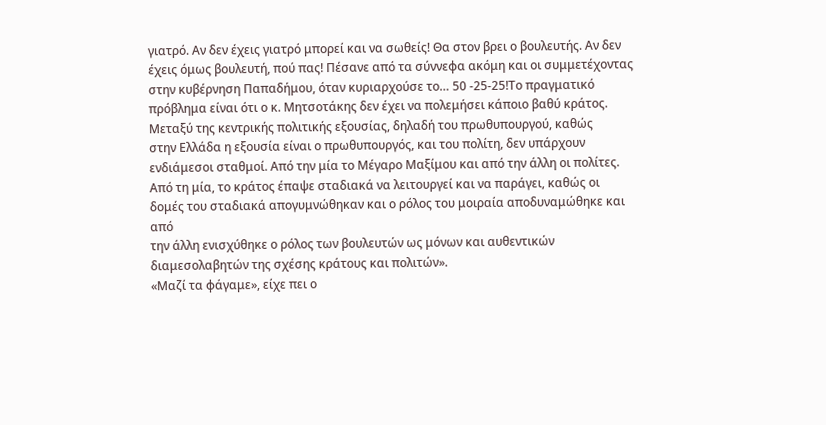γιατρό. Αν δεν έχεις γιατρό μπορεί και να σωθείς! Θα στον βρει ο βουλευτής. Αν δεν έχεις όμως βουλευτή, πού πας! Πέσανε από τα σύννεφα ακόμη και οι συμμετέχοντας στην κυβέρνηση Παπαδήμου, όταν κυριαρχούσε το… 50 -25-25!Το πραγματικό πρόβλημα είναι ότι ο κ. Μητσοτάκης δεν έχει να πολεμήσει κάποιο βαθύ κράτος.
Μεταξύ της κεντρικής πολιτικής εξουσίας, δηλαδή του πρωθυπουργού, καθώς
στην Ελλάδα η εξουσία είναι ο πρωθυπουργός, και του πολίτη, δεν υπάρχουν
ενδιάμεσοι σταθμοί. Από την μία το Μέγαρο Μαξίμου και από την άλλη οι πολίτες.
Από τη μία, το κράτος έπαψε σταδιακά να λειτουργεί και να παράγει, καθώς οι
δομές του σταδιακά απογυμνώθηκαν και ο ρόλος του μοιραία αποδυναμώθηκε και από
την άλλη ενισχύθηκε ο ρόλος των βουλευτών ως μόνων και αυθεντικών
διαμεσολαβητών της σχέσης κράτους και πολιτών».
«Μαζί τα φάγαμε», είχε πει ο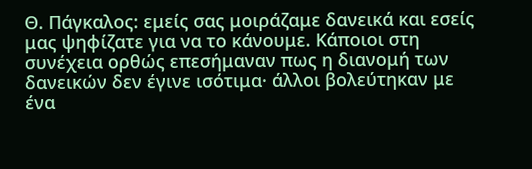Θ. Πάγκαλος: εμείς σας μοιράζαμε δανεικά και εσείς μας ψηφίζατε για να το κάνουμε. Κάποιοι στη συνέχεια ορθώς επεσήμαναν πως η διανομή των δανεικών δεν έγινε ισότιμα· άλλοι βολεύτηκαν με ένα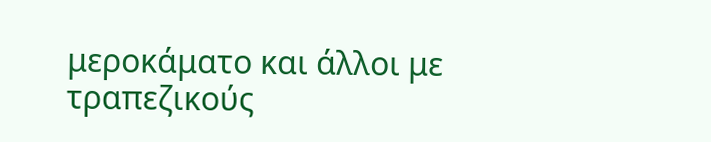μεροκάματο και άλλοι με τραπεζικούς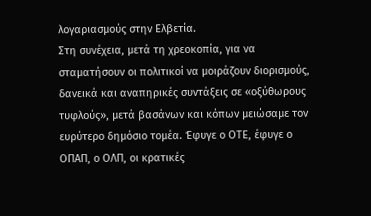λογαριασμούς στην Ελβετία.
Στη συνέχεια, μετά τη χρεοκοπία, για να σταματήσουν οι πολιτικοί να μοιράζουν διορισμούς, δανεικά και αναπηρικές συντάξεις σε «οξύθωρους τυφλούς», μετά βασάνων και κόπων μειώσαμε τον ευρύτερο δημόσιο τομέα. Έφυγε ο ΟΤΕ, έφυγε ο ΟΠΑΠ, ο ΟΛΠ, οι κρατικές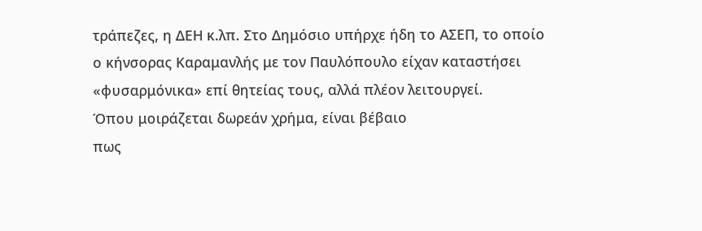τράπεζες, η ΔΕΗ κ.λπ. Στο Δημόσιο υπήρχε ήδη το ΑΣΕΠ, το οποίο ο κήνσορας Καραμανλής με τον Παυλόπουλο είχαν καταστήσει «φυσαρμόνικα» επί θητείας τους, αλλά πλέον λειτουργεί.
Όπου μοιράζεται δωρεάν χρήμα, είναι βέβαιο
πως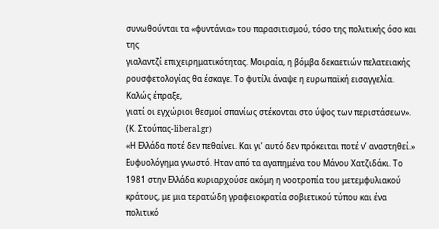συνωθούνται τα «φυντάνια» του παρασιτισμού, τόσο της πολιτικής όσο και της
γιαλαντζί επιχειρηματικότητας. Μοιραία, η βόμβα δεκαετιών πελατειακής
ρουσφετολογίας θα έσκαγε. Το φυτίλι άναψε η ευρωπαϊκή εισαγγελία. Καλώς έπραξε,
γιατί οι εγχώριοι θεσμοί σπανίως στέκονται στο ύψος των περιστάσεων».
(Κ. Στούπας-liberal.gr)
«Η Ελλάδα ποτέ δεν πεθαίνει. Και γι’ αυτό δεν πρόκειται ποτέ ν’ αναστηθεί.» Ευφυολόγημα γνωστό. Ηταν από τα αγαπημένα του Μάνου Χατζιδάκι. Το 1981 στην Ελλάδα κυριαρχούσε ακόμη η νοοτροπία του μετεμφυλιακού κράτους, με μια τερατώδη γραφειοκρατία σοβιετικού τύπου και ένα πολιτικό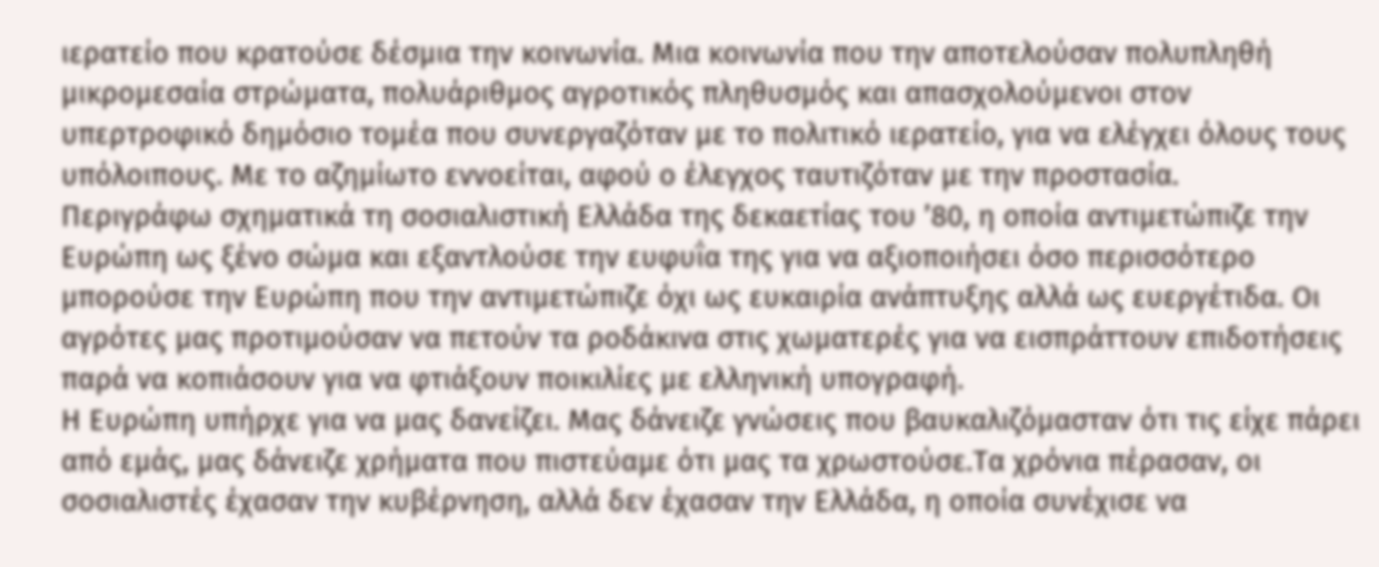ιερατείο που κρατούσε δέσμια την κοινωνία. Μια κοινωνία που την αποτελούσαν πολυπληθή μικρομεσαία στρώματα, πολυάριθμος αγροτικός πληθυσμός και απασχολούμενοι στον υπερτροφικό δημόσιο τομέα που συνεργαζόταν με το πολιτικό ιερατείο, για να ελέγχει όλους τους υπόλοιπους. Με το αζημίωτο εννοείται, αφού ο έλεγχος ταυτιζόταν με την προστασία.
Περιγράφω σχηματικά τη σοσιαλιστική Ελλάδα της δεκαετίας του ’80, η οποία αντιμετώπιζε την Ευρώπη ως ξένο σώμα και εξαντλούσε την ευφυΐα της για να αξιοποιήσει όσο περισσότερο μπορούσε την Ευρώπη που την αντιμετώπιζε όχι ως ευκαιρία ανάπτυξης αλλά ως ευεργέτιδα. Οι αγρότες μας προτιμούσαν να πετούν τα ροδάκινα στις χωματερές για να εισπράττουν επιδοτήσεις παρά να κοπιάσουν για να φτιάξουν ποικιλίες με ελληνική υπογραφή.
Η Ευρώπη υπήρχε για να μας δανείζει. Μας δάνειζε γνώσεις που βαυκαλιζόμασταν ότι τις είχε πάρει από εμάς, μας δάνειζε χρήματα που πιστεύαμε ότι μας τα χρωστούσε.Τα χρόνια πέρασαν, οι σοσιαλιστές έχασαν την κυβέρνηση, αλλά δεν έχασαν την Ελλάδα, η οποία συνέχισε να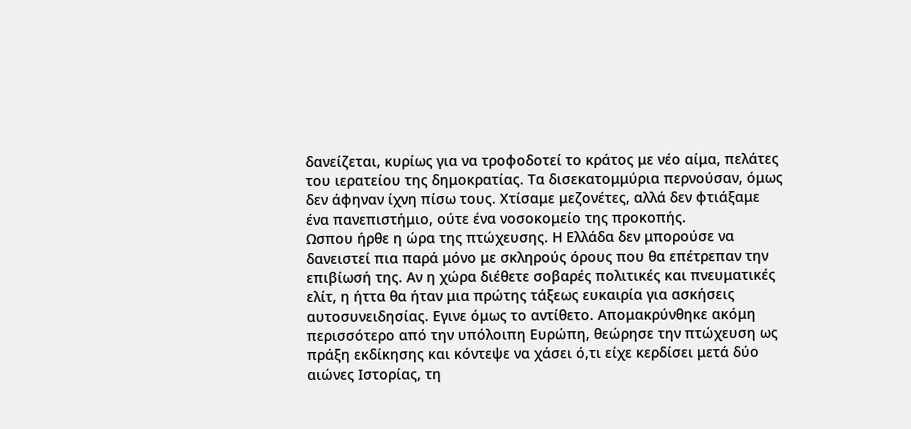δανείζεται, κυρίως για να τροφοδοτεί το κράτος με νέο αίμα, πελάτες του ιερατείου της δημοκρατίας. Τα δισεκατομμύρια περνούσαν, όμως δεν άφηναν ίχνη πίσω τους. Χτίσαμε μεζονέτες, αλλά δεν φτιάξαμε ένα πανεπιστήμιο, ούτε ένα νοσοκομείο της προκοπής.
Ωσπου ήρθε η ώρα της πτώχευσης. Η Ελλάδα δεν μπορούσε να δανειστεί πια παρά μόνο με σκληρούς όρους που θα επέτρεπαν την επιβίωσή της. Αν η χώρα διέθετε σοβαρές πολιτικές και πνευματικές ελίτ, η ήττα θα ήταν μια πρώτης τάξεως ευκαιρία για ασκήσεις αυτοσυνειδησίας. Εγινε όμως το αντίθετο. Απομακρύνθηκε ακόμη περισσότερο από την υπόλοιπη Ευρώπη, θεώρησε την πτώχευση ως πράξη εκδίκησης και κόντεψε να χάσει ό,τι είχε κερδίσει μετά δύο αιώνες Ιστορίας, τη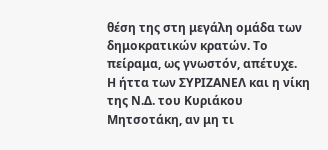θέση της στη μεγάλη ομάδα των δημοκρατικών κρατών. Το πείραμα, ως γνωστόν, απέτυχε.
Η ήττα των ΣΥΡΙΖΑΝΕΛ και η νίκη της Ν.Δ. του Κυριάκου
Μητσοτάκη, αν μη τι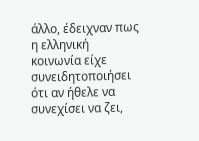άλλο, έδειχναν πως η ελληνική κοινωνία είχε
συνειδητοποιήσει ότι αν ήθελε να συνεχίσει να ζει,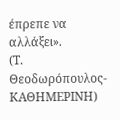έπρεπε να αλλάξει».
(Τ. Θεοδωρόπουλος-ΚΑΘΗΜΕΡΙΝΗ)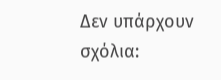Δεν υπάρχουν σχόλια: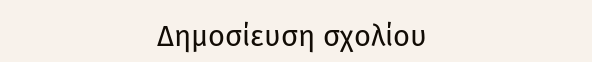Δημοσίευση σχολίου